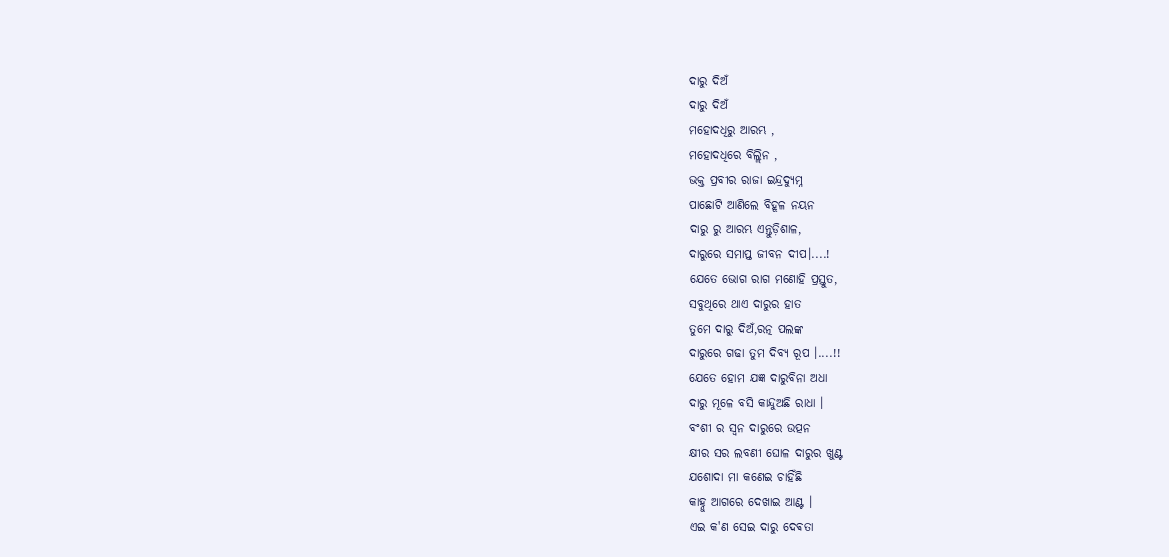ଦାରୁ ଦିଅଁ
ଦାରୁ ଦିଅଁ
ମହୋଦଧିରୁ ଆରମ୍ଭ ,
ମହୋଦଧିରେ ବିଲ୍ଲିନ ,
ଭକ୍ତ ପ୍ରବୀର ରାଜା ଇନ୍ଦ୍ରଦ୍ୟୁମ୍ନ
ପାଛୋଟି ଆଣିଲେ ବିହୂଳ ନୟନ
ଦାରୁ ରୁ ଆରମ୍ଭ ଏନ୍ତୁଡ଼ିଶାଳ,
ଦାରୁରେ ସମାପ୍ତ ଜୀବନ ଦୀପ।....!
ଯେତେ ଭୋଗ ରାଗ ମଣୋହି ପ୍ରସ୍ତୁତ,
ସବୁଥିରେ ଥାଏ ଦାରୁର ହାତ
ତୁମେ ଦାରୁ ଦିଅଁ,ରତ୍ନ ପଲଙ୍କ
ଦାରୁରେ ଗଢା ତୁମ ଦିବ୍ୟ ରୂପ ।....!!
ଯେତେ ହୋମ ଯଜ୍ଞ ଦାରୁବିନା ଅଧା
ଦାରୁ ମୂଳେ ବସି କାନ୍ଦୁଅଛି ରାଧା ।
ବଂଶୀ ର ସ୍ବନ ଦାରୁରେ ଉତ୍ପନ
କ୍ଷୀର ସର ଲବଣୀ ଘୋଳ ଦାରୁର ଖୁଣ୍ଟ
ଯଶୋଦା ମା କଣେଇ ଚାହିଁଛି
କାହ୍ନୁ ଆଗରେ ଦେଖାଇ ଆଣ୍ଟ ।
ଏଇ କ'ଣ ସେଇ ଦାରୁ ଦେଵତା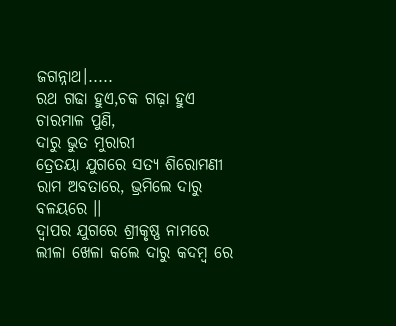ଜଗନ୍ନାଥ।.....
ରଥ ଗଢା ହୁଏ,ଚକ ଗଢ଼ା ହୁଏ ଚାରମାଳ ପୁଣି,
ଦାରୁ ଭୁତ ମୁରାରୀ
ତ୍ରେତୟା ଯୁଗରେ ସତ୍ୟ ଶିରୋମଣୀ
ରାମ ଅବତାରେ, ଭ୍ରମିଲେ ଦାରୁ ବଳୟରେ ।।
ଦ୍ଵାପର ଯୁଗରେ ଶ୍ରୀକୃଷ୍ଣ ନାମରେ
ଲୀଳା ଖେଳା କଲେ ଦାରୁ କଦମ୍ବ ରେ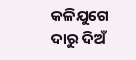କଳିଯୁଗେ ଦାରୁ ଦିଅଁ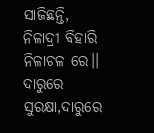ସାଜିଛନ୍ତି,
ନିଳାଦ୍ରୀ ବିହାରି ନିଳାଚଳ ରେ।।
ଦାରୁରେ ସୁରକ୍ଷା,ଦାରୁରେ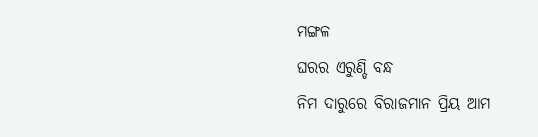ମଙ୍ଗଳ
ଘରର ଏରୁଣ୍ଡି ବନ୍ଧ
ନିମ ଦାରୁରେ ବିରାଜମାନ ପ୍ରିୟ ଆମ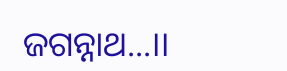ଜଗନ୍ନାଥ...।।